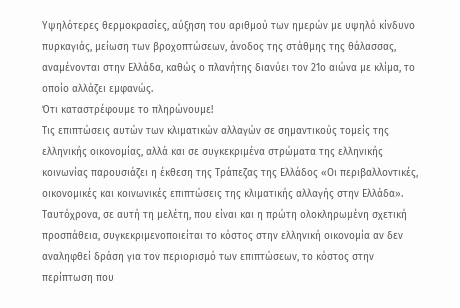Υψηλότερες θερμοκρασίες, αύξηση του αριθμού των ημερών με υψηλό κίνδυνο πυρκαγιάς, μείωση των βροχοπτώσεων, άνοδος της στάθμης της θάλασσας, αναμένονται στην Ελλάδα, καθώς ο πλανήτης διανύει τον 21ο αιώνα με κλίμα, το οποίο αλλάζει εμφανώς.
Ότι καταστρέφουμε το πληρώνουμε!
Τις επιπτώσεις αυτών των κλιματικών αλλαγών σε σημαντικούς τομείς της ελληνικής οικονομίας, αλλά και σε συγκεκριμένα στρώματα της ελληνικής κοινωνίας παρουσιάζει η έκθεση της Τράπεζας της Ελλάδος «Οι περιβαλλοντικές, οικονομικές και κοινωνικές επιπτώσεις της κλιματικής αλλαγής στην Ελλάδα». Ταυτόχρονα, σε αυτή τη μελέτη, που είναι και η πρώτη ολοκληρωμένη σχετική προσπάθεια, συγκεκριμενοποιείται το κόστος στην ελληνική οικονομία αν δεν αναληφθεί δράση για τον περιορισμό των επιπτώσεων, το κόστος στην περίπτωση που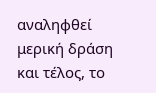αναληφθεί μερική δράση και τέλος, το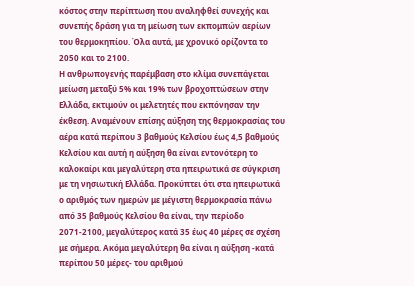κόστος στην περίπτωση που αναληφθεί συνεχής και συνεπής δράση για τη μείωση των εκπομπών αερίων του θερμοκηπίου. Όλα αυτά, με χρονικό ορίζοντα το 2050 και το 2100.
Η ανθρωπογενής παρέμβαση στο κλίμα συνεπάγεται μείωση μεταξύ 5% και 19% των βροχοπτώσεων στην Ελλάδα, εκτιμούν οι μελετητές που εκπόνησαν την έκθεση. Αναμένουν επίσης αύξηση της θερμοκρασίας του αέρα κατά περίπου 3 βαθμούς Κελσίου έως 4,5 βαθμούς Κελσίου και αυτή η αύξηση θα είναι εντονότερη το καλοκαίρι και μεγαλύτερη στα ηπειρωτικά σε σύγκριση με τη νησιωτική Ελλάδα. Προκύπτει ότι στα ηπειρωτικά ο αριθμός των ημερών με μέγιστη θερμοκρασία πάνω από 35 βαθμούς Κελσίου θα είναι, την περίοδο 2071-2100, μεγαλύτερος κατά 35 έως 40 μέρες σε σχέση με σήμερα. Ακόμα μεγαλύτερη θα είναι η αύξηση -κατά περίπου 50 μέρες- του αριθμού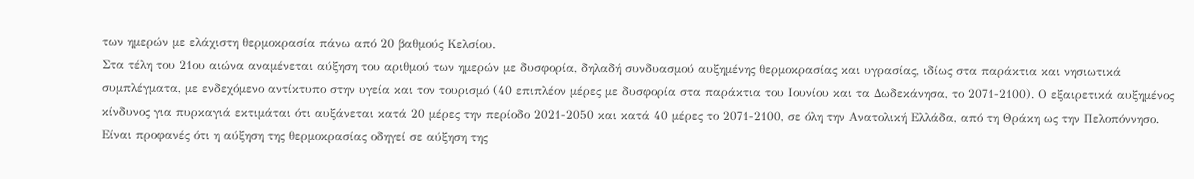των ημερών με ελάχιστη θερμοκρασία πάνω από 20 βαθμούς Κελσίου.
Στα τέλη του 21ου αιώνα αναμένεται αύξηση του αριθμού των ημερών με δυσφορία, δηλαδή συνδυασμού αυξημένης θερμοκρασίας και υγρασίας, ιδίως στα παράκτια και νησιωτικά συμπλέγματα, με ενδεχόμενο αντίκτυπο στην υγεία και τον τουρισμό (40 επιπλέον μέρες με δυσφορία στα παράκτια του Ιουνίου και τα Δωδεκάνησα, το 2071-2100). Ο εξαιρετικά αυξημένος κίνδυνος για πυρκαγιά εκτιμάται ότι αυξάνεται κατά 20 μέρες την περίοδο 2021-2050 και κατά 40 μέρες το 2071-2100, σε όλη την Ανατολική Ελλάδα, από τη Θράκη ως την Πελοπόννησο. Είναι προφανές ότι η αύξηση της θερμοκρασίας οδηγεί σε αύξηση της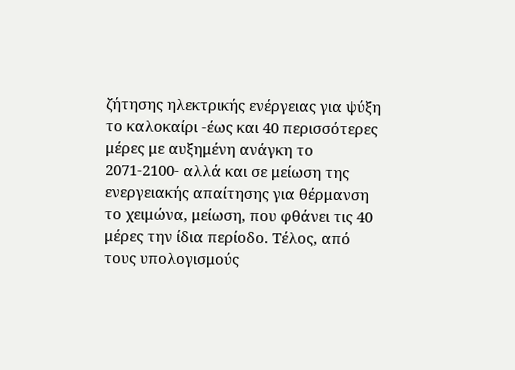ζήτησης ηλεκτρικής ενέργειας για ψύξη το καλοκαίρι -έως και 40 περισσότερες μέρες με αυξημένη ανάγκη το 2071-2100- αλλά και σε μείωση της ενεργειακής απαίτησης για θέρμανση το χειμώνα, μείωση, που φθάνει τις 40 μέρες την ίδια περίοδο. Τέλος, από τους υπολογισμούς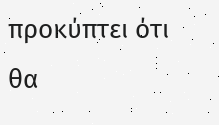προκύπτει ότι θα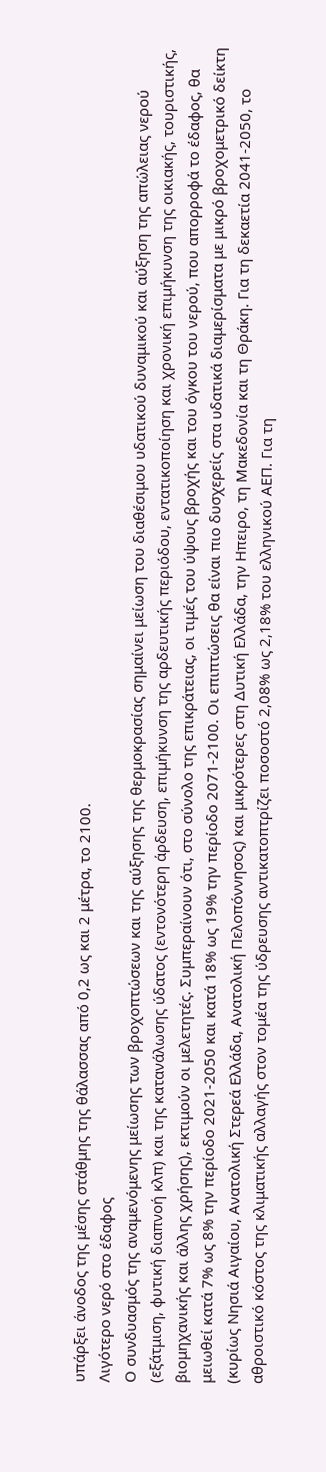υπάρξει άνοδος της μέσης στάθμης της θάλασσας από 0,2 ως και 2 μέτρα, το 2100.
Λιγότερο νερό στο έδαφος
Ο συνδυασμός της αναμενόμενης μείωσης των βροχοπτώσεων και της αύξησης της θερμοκρασίας σημαίνει μείωση του διαθέσιμου υδατικού δυναμικού και αύξηση της απώλειας νερού (εξάτμιση, φυτική διαπνοή κλπ) και της κατανάλωσης ύδατος (εντονότερη άρδευση, επιμήκυνση της αρδευτικής περιόδου, εντατικοποίηση και χρονική επιμήκυνση της οικιακής, τουριστικής, βιομηχανικής και άλλης χρήσης), εκτιμούν οι μελετητές. Συμπεραίνουν ότι, στο σύνολο της επικράτειας, οι τιμές του ύψους βροχής και του όγκου του νερού, που απορροφά το έδαφος, θα μειωθεί κατά 7% ως 8% την περίοδο 2021-2050 και κατά 18% ως 19% την περίοδο 2071-2100. Οι επιπτώσεις θα είναι πιο δυσχερείς στα υδατικά διαμερίσματα με μικρό βροχομετρικό δείκτη (κυρίως Νησιά Αιγαίου, Ανατολική Στερεά Ελλάδα, Ανατολική Πελοπόννησος) και μικρότερες στη Δυτική Ελλάδα, την Ηπειρο, τη Μακεδονία και τη Θράκη. Για τη δεκαετία 2041-2050, το αθροιστικό κόστος της κλιματικής αλλαγής στον τομέα της ύδρευσης αντικατοπτρίζει ποσοστό 2,08% ως 2,18% του ελληνικού ΑΕΠ. Για τη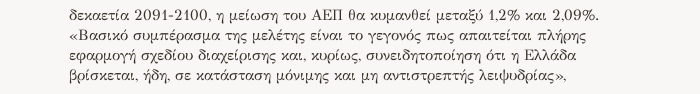δεκαετία 2091-2100, η μείωση του ΑΕΠ θα κυμανθεί μεταξύ 1,2% και 2,09%. «Βασικό συμπέρασμα της μελέτης είναι το γεγονός πως απαιτείται πλήρης εφαρμογή σχεδίου διαχείρισης και, κυρίως, συνειδητοποίηση ότι η Ελλάδα βρίσκεται, ήδη, σε κατάσταση μόνιμης και μη αντιστρεπτής λειψυδρίας»,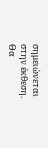σημειώνεται στην έκθεση.
Θα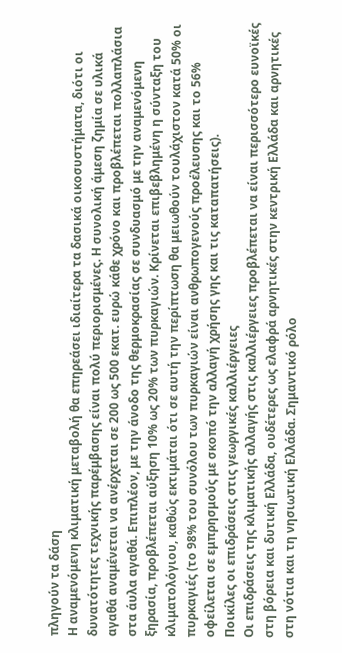πληγούν τα δάση
Η αναμενόμενη κλιματική μεταβολή θα επηρεάσει ιδιαίτερα τα δασικά οικοσυστήματα, διότι οι δυνατότητες τεχνικής παρέμβασης είναι πολύ περιορισμένες. Η συνολική άμεση ζημία σε υλικά αγαθά αναμένεται να ανέρχεται σε 200 ως 500 εκατ. ευρώ κάθε χρόνο και προβλέπεται πολλαπλάσια στα άυλα αγαθά. Επιπλέον, με την άνοδο της θερμοκρασίας σε συνδυασμό με την αναμενόμενη ξηρασία, προβλέπεται αύξηση 10% ως 20% των πυρκαγιών. Κρίνεται επιβεβλημένη η σύνταξη του κλιματολόγιου, καθώς εκτιμάται ότι σε αυτή την περίπτωση θα μειωθούν τουλάχιστον κατά 50% οι πυρκαγιές (το 98% του συνόλου των πυρκαγιών είναι ανθρωπογενούς προέλευσης και το 56% οφείλεται σε εμπρησμούς με σκοπό την αλλαγή χρήσης γης και τις καταπατήσεις).
Ποικίλες οι επιδράσεις στις γεωργικές καλλιέργειες
Οι επιδράσεις της κλιματικής αλλαγής στις καλλιέργειες προβλέπεται να είναι περισσότερο ευνοϊκές στη βόρεια και δυτική Ελλάδα, ουδέτερες ως ελαφρά αρνητικές στην κεντρική Ελλάδα και αρνητικές στη νότια και τη νησιωτική Ελλάδα. Σημαντικό ρόλο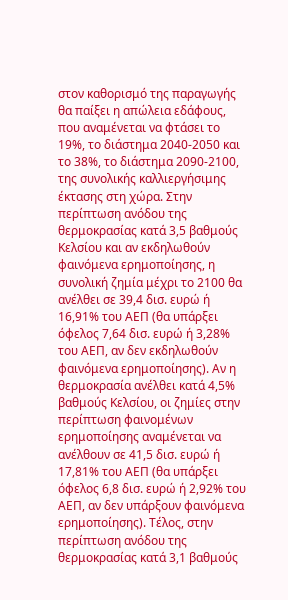στον καθορισμό της παραγωγής θα παίξει η απώλεια εδάφους, που αναμένεται να φτάσει το 19%, το διάστημα 2040-2050 και το 38%, το διάστημα 2090-2100, της συνολικής καλλιεργήσιμης έκτασης στη χώρα. Στην περίπτωση ανόδου της θερμοκρασίας κατά 3,5 βαθμούς Κελσίου και αν εκδηλωθούν φαινόμενα ερημοποίησης, η συνολική ζημία μέχρι το 2100 θα ανέλθει σε 39,4 δισ. ευρώ ή 16,91% του ΑΕΠ (θα υπάρξει όφελος 7,64 δισ. ευρώ ή 3,28% του ΑΕΠ, αν δεν εκδηλωθούν φαινόμενα ερημοποίησης). Αν η θερμοκρασία ανέλθει κατά 4,5% βαθμούς Κελσίου, οι ζημίες στην περίπτωση φαινομένων ερημοποίησης αναμένεται να ανέλθουν σε 41,5 δισ. ευρώ ή 17,81% του ΑΕΠ (θα υπάρξει όφελος 6,8 δισ. ευρώ ή 2,92% του ΑΕΠ, αν δεν υπάρξουν φαινόμενα ερημοποίησης). Τέλος, στην περίπτωση ανόδου της θερμοκρασίας κατά 3,1 βαθμούς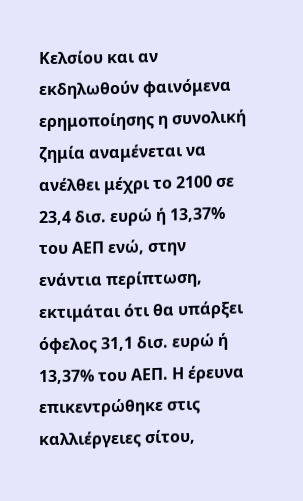Κελσίου και αν εκδηλωθούν φαινόμενα ερημοποίησης η συνολική ζημία αναμένεται να ανέλθει μέχρι το 2100 σε 23,4 δισ. ευρώ ή 13,37% του ΑΕΠ ενώ, στην ενάντια περίπτωση, εκτιμάται ότι θα υπάρξει όφελος 31,1 δισ. ευρώ ή 13,37% του ΑΕΠ. Η έρευνα επικεντρώθηκε στις καλλιέργειες σίτου,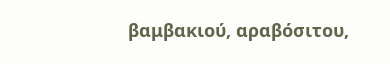βαμβακιού, αραβόσιτου,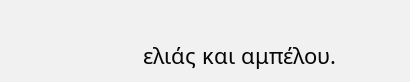ελιάς και αμπέλου.